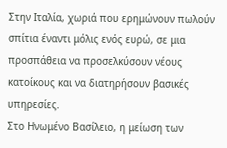Στην Ιταλία, χωριά που ερημώνουν πωλούν σπίτια έναντι μόλις ενός ευρώ, σε μια προσπάθεια να προσελκύσουν νέους κατοίκους και να διατηρήσουν βασικές υπηρεσίες.
Στο Ηνωμένο Βασίλειο, η μείωση των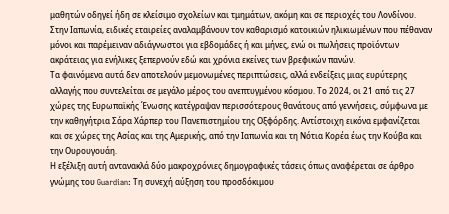μαθητών οδηγεί ήδη σε κλείσιμο σχολείων και τμημάτων, ακόμη και σε περιοχές του Λονδίνου.
Στην Ιαπωνία, ειδικές εταιρείες αναλαμβάνουν τον καθαρισμό κατοικιών ηλικιωμένων που πέθαναν μόνοι και παρέμειναν αδιάγνωστοι για εβδομάδες ή και μήνες, ενώ οι πωλήσεις προϊόντων ακράτειας για ενήλικες ξεπερνούν εδώ και χρόνια εκείνες των βρεφικών πανών.
Τα φαινόμενα αυτά δεν αποτελούν μεμονωμένες περιπτώσεις, αλλά ενδείξεις μιας ευρύτερης αλλαγής που συντελείται σε μεγάλο μέρος του ανεπτυγμένου κόσμου. Το 2024, οι 21 από τις 27 χώρες της Ευρωπαϊκής Ένωσης κατέγραψαν περισσότερους θανάτους από γεννήσεις, σύμφωνα με την καθηγήτρια Σάρα Χάρπερ του Πανεπιστημίου της Οξφόρδης. Αντίστοιχη εικόνα εμφανίζεται και σε χώρες της Ασίας και της Αμερικής, από την Ιαπωνία και τη Νότια Κορέα έως την Κούβα και την Ουρουγουάη.
Η εξέλιξη αυτή αντανακλά δύο μακροχρόνιες δημογραφικές τάσεις όπως αναφέρεται σε άρθρο γνώμης του Guardian: Tη συνεχή αύξηση του προσδόκιμου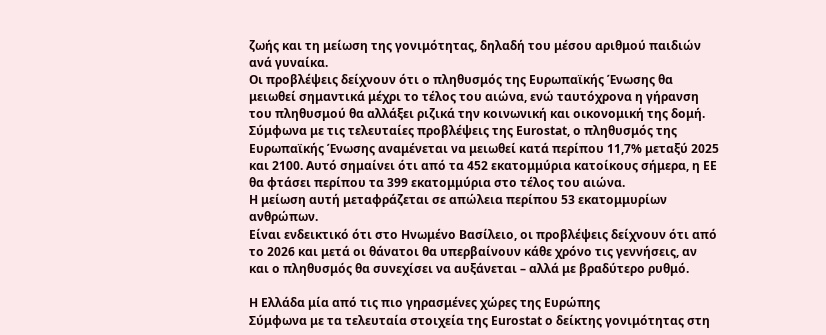ζωής και τη μείωση της γονιμότητας, δηλαδή του μέσου αριθμού παιδιών ανά γυναίκα.
Οι προβλέψεις δείχνουν ότι ο πληθυσμός της Ευρωπαϊκής Ένωσης θα μειωθεί σημαντικά μέχρι το τέλος του αιώνα, ενώ ταυτόχρονα η γήρανση του πληθυσμού θα αλλάξει ριζικά την κοινωνική και οικονομική της δομή.
Σύμφωνα με τις τελευταίες προβλέψεις της Eurostat, ο πληθυσμός της Ευρωπαϊκής Ένωσης αναμένεται να μειωθεί κατά περίπου 11,7% μεταξύ 2025 και 2100. Αυτό σημαίνει ότι από τα 452 εκατομμύρια κατοίκους σήμερα, η ΕΕ θα φτάσει περίπου τα 399 εκατομμύρια στο τέλος του αιώνα.
Η μείωση αυτή μεταφράζεται σε απώλεια περίπου 53 εκατομμυρίων ανθρώπων.
Είναι ενδεικτικό ότι στο Ηνωμένο Βασίλειο, οι προβλέψεις δείχνουν ότι από το 2026 και μετά οι θάνατοι θα υπερβαίνουν κάθε χρόνο τις γεννήσεις, αν και ο πληθυσμός θα συνεχίσει να αυξάνεται – αλλά με βραδύτερο ρυθμό.

Η Ελλάδα μία από τις πιο γηρασμένες χώρες της Ευρώπης
Σύμφωνα με τα τελευταία στοιχεία της Eurostat ο δείκτης γονιμότητας στη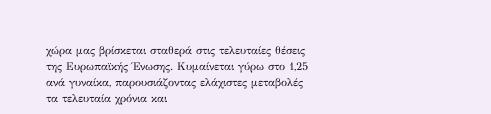χώρα μας βρίσκεται σταθερά στις τελευταίες θέσεις της Ευρωπαϊκής Ένωσης. Κυμαίνεται γύρω στο 1,25 ανά γυναίκα, παρουσιάζοντας ελάχιστες μεταβολές τα τελευταία χρόνια και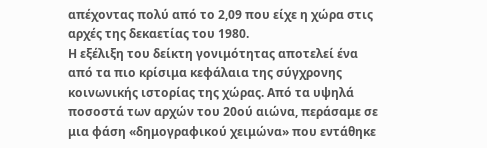απέχοντας πολύ από το 2,09 που είχε η χώρα στις αρχές της δεκαετίας του 1980.
Η εξέλιξη του δείκτη γονιμότητας αποτελεί ένα από τα πιο κρίσιμα κεφάλαια της σύγχρονης κοινωνικής ιστορίας της χώρας. Από τα υψηλά ποσοστά των αρχών του 20ού αιώνα, περάσαμε σε μια φάση «δημογραφικού χειμώνα» που εντάθηκε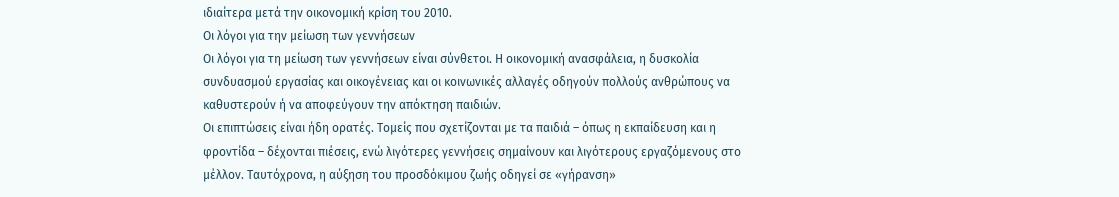ιδιαίτερα μετά την οικονομική κρίση του 2010.
Οι λόγοι για την μείωση των γεννήσεων
Οι λόγοι για τη μείωση των γεννήσεων είναι σύνθετοι. Η οικονομική ανασφάλεια, η δυσκολία συνδυασμού εργασίας και οικογένειας και οι κοινωνικές αλλαγές οδηγούν πολλούς ανθρώπους να καθυστερούν ή να αποφεύγουν την απόκτηση παιδιών.
Οι επιπτώσεις είναι ήδη ορατές. Τομείς που σχετίζονται με τα παιδιά – όπως η εκπαίδευση και η φροντίδα – δέχονται πιέσεις, ενώ λιγότερες γεννήσεις σημαίνουν και λιγότερους εργαζόμενους στο μέλλον. Ταυτόχρονα, η αύξηση του προσδόκιμου ζωής οδηγεί σε «γήρανση»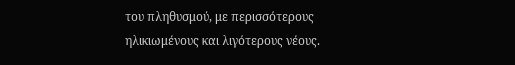του πληθυσμού, με περισσότερους ηλικιωμένους και λιγότερους νέους.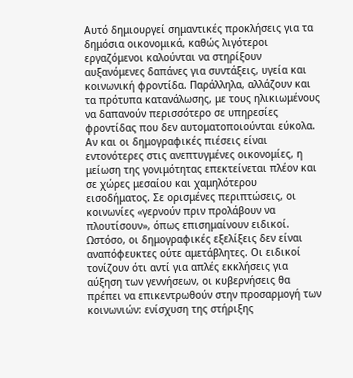Αυτό δημιουργεί σημαντικές προκλήσεις για τα δημόσια οικονομικά, καθώς λιγότεροι εργαζόμενοι καλούνται να στηρίξουν αυξανόμενες δαπάνες για συντάξεις, υγεία και κοινωνική φροντίδα. Παράλληλα, αλλάζουν και τα πρότυπα κατανάλωσης, με τους ηλικιωμένους να δαπανούν περισσότερο σε υπηρεσίες φροντίδας που δεν αυτοματοποιούνται εύκολα.
Αν και οι δημογραφικές πιέσεις είναι εντονότερες στις ανεπτυγμένες οικονομίες, η μείωση της γονιμότητας επεκτείνεται πλέον και σε χώρες μεσαίου και χαμηλότερου εισοδήματος. Σε ορισμένες περιπτώσεις, οι κοινωνίες «γερνούν πριν προλάβουν να πλουτίσουν», όπως επισημαίνουν ειδικοί.
Ωστόσο, οι δημογραφικές εξελίξεις δεν είναι αναπόφευκτες ούτε αμετάβλητες. Οι ειδικοί τονίζουν ότι αντί για απλές εκκλήσεις για αύξηση των γεννήσεων, οι κυβερνήσεις θα πρέπει να επικεντρωθούν στην προσαρμογή των κοινωνιών: ενίσχυση της στήριξης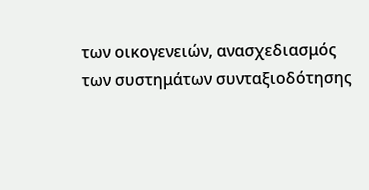των οικογενειών, ανασχεδιασμός των συστημάτων συνταξιοδότησης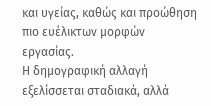και υγείας, καθώς και προώθηση πιο ευέλικτων μορφών εργασίας.
Η δημογραφική αλλαγή εξελίσσεται σταδιακά, αλλά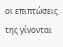οι επιπτώσεις της γίνονται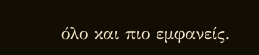όλο και πιο εμφανείς.